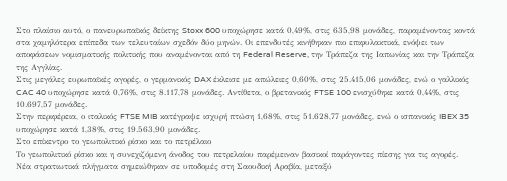Στο πλαίσιο αυτό, ο πανευρωπαϊκός δείκτης Stoxx 600 υποχώρησε κατά 0,49%, στις 635,98 μονάδες, παραμένοντας κοντά στα χαμηλότερα επίπεδα των τελευταίων σχεδόν δύο μηνών. Οι επενδυτές κινήθηκαν πιο επιφυλακτικά, ενόψει των αποφάσεων νομισματικής πολιτικής που αναμένονται από τη Federal Reserve, την Τράπεζα της Ιαπωνίας και την Τράπεζα της Αγγλίας.
Στις μεγάλες ευρωπαϊκές αγορές, ο γερμανικός DAX έκλεισε με απώλειες 0,60%, στις 25.415,06 μονάδες, ενώ ο γαλλικός CAC 40 υποχώρησε κατά 0,76%, στις 8.117,78 μονάδες. Αντίθετα, ο βρετανικός FTSE 100 ενισχύθηκε κατά 0,44%, στις 10.697,57 μονάδες.
Στην περιφέρεια, ο ιταλικός FTSE MIB κατέγραψε ισχυρή πτώση 1,68%, στις 51.628,77 μονάδες, ενώ ο ισπανικός IBEX 35 υποχώρησε κατά 1,38%, στις 19.563,90 μονάδες.
Στο επίκεντρο το γεωπολιτικό ρίσκο και το πετρέλαιο
Το γεωπολιτικό ρίσκο και η συνεχιζόμενη άνοδος του πετρελαίου παρέμειναν βασικοί παράγοντες πίεσης για τις αγορές.
Νέα στρατιωτικά πλήγματα σημειώθηκαν σε υποδομές στη Σαουδική Αραβία, μεταξύ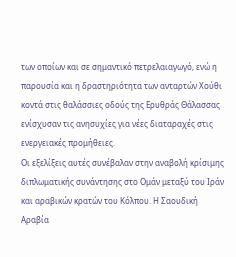των οποίων και σε σημαντικό πετρελαιαγωγό, ενώ η παρουσία και η δραστηριότητα των ανταρτών Χούθι κοντά στις θαλάσσιες οδούς της Ερυθράς Θάλασσας ενίσχυσαν τις ανησυχίες για νέες διαταραχές στις ενεργειακές προμήθειες.
Οι εξελίξεις αυτές συνέβαλαν στην αναβολή κρίσιμης διπλωματικής συνάντησης στο Ομάν μεταξύ του Ιράν και αραβικών κρατών του Κόλπου. Η Σαουδική Αραβία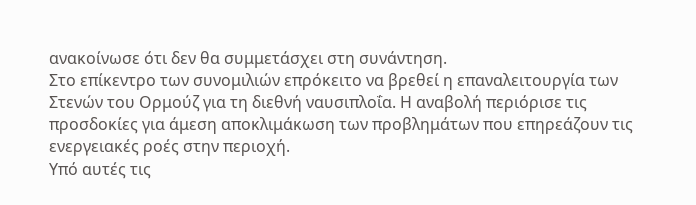ανακοίνωσε ότι δεν θα συμμετάσχει στη συνάντηση.
Στο επίκεντρο των συνομιλιών επρόκειτο να βρεθεί η επαναλειτουργία των Στενών του Ορμούζ για τη διεθνή ναυσιπλοΐα. Η αναβολή περιόρισε τις προσδοκίες για άμεση αποκλιμάκωση των προβλημάτων που επηρεάζουν τις ενεργειακές ροές στην περιοχή.
Υπό αυτές τις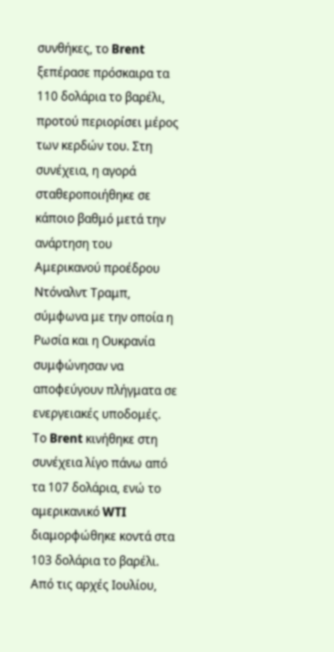συνθήκες, το Brent ξεπέρασε πρόσκαιρα τα 110 δολάρια το βαρέλι, προτού περιορίσει μέρος των κερδών του. Στη συνέχεια, η αγορά σταθεροποιήθηκε σε κάποιο βαθμό μετά την ανάρτηση του Αμερικανού προέδρου Ντόναλντ Τραμπ, σύμφωνα με την οποία η Ρωσία και η Ουκρανία συμφώνησαν να αποφεύγουν πλήγματα σε ενεργειακές υποδομές.
Το Brent κινήθηκε στη συνέχεια λίγο πάνω από τα 107 δολάρια, ενώ το αμερικανικό WTI διαμορφώθηκε κοντά στα 103 δολάρια το βαρέλι.
Από τις αρχές Ιουλίου,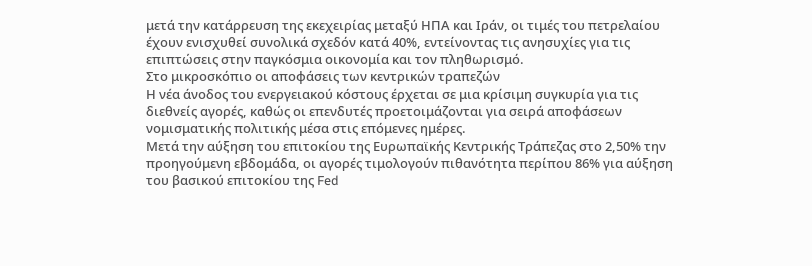μετά την κατάρρευση της εκεχειρίας μεταξύ ΗΠΑ και Ιράν, οι τιμές του πετρελαίου έχουν ενισχυθεί συνολικά σχεδόν κατά 40%, εντείνοντας τις ανησυχίες για τις επιπτώσεις στην παγκόσμια οικονομία και τον πληθωρισμό.
Στο μικροσκόπιο οι αποφάσεις των κεντρικών τραπεζών
Η νέα άνοδος του ενεργειακού κόστους έρχεται σε μια κρίσιμη συγκυρία για τις διεθνείς αγορές, καθώς οι επενδυτές προετοιμάζονται για σειρά αποφάσεων νομισματικής πολιτικής μέσα στις επόμενες ημέρες.
Μετά την αύξηση του επιτοκίου της Ευρωπαϊκής Κεντρικής Τράπεζας στο 2,50% την προηγούμενη εβδομάδα, οι αγορές τιμολογούν πιθανότητα περίπου 86% για αύξηση του βασικού επιτοκίου της Fed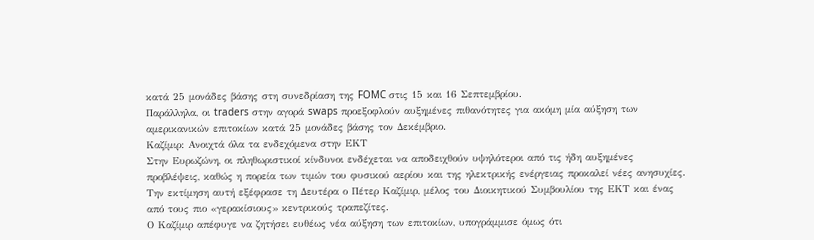κατά 25 μονάδες βάσης στη συνεδρίαση της FOMC στις 15 και 16 Σεπτεμβρίου.
Παράλληλα, οι traders στην αγορά swaps προεξοφλούν αυξημένες πιθανότητες για ακόμη μία αύξηση των αμερικανικών επιτοκίων κατά 25 μονάδες βάσης τον Δεκέμβριο.
Καζίμιρ: Ανοιχτά όλα τα ενδεχόμενα στην ΕΚΤ
Στην Ευρωζώνη, οι πληθωριστικοί κίνδυνοι ενδέχεται να αποδειχθούν υψηλότεροι από τις ήδη αυξημένες προβλέψεις, καθώς η πορεία των τιμών του φυσικού αερίου και της ηλεκτρικής ενέργειας προκαλεί νέες ανησυχίες.
Την εκτίμηση αυτή εξέφρασε τη Δευτέρα ο Πέτερ Καζίμιρ, μέλος του Διοικητικού Συμβουλίου της ΕΚΤ και ένας από τους πιο «γερακίσιους» κεντρικούς τραπεζίτες.
Ο Καζίμιρ απέφυγε να ζητήσει ευθέως νέα αύξηση των επιτοκίων, υπογράμμισε όμως ότι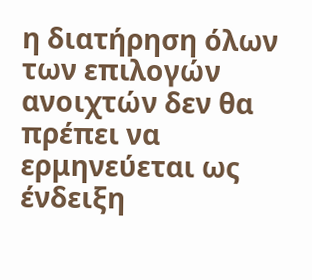η διατήρηση όλων των επιλογών ανοιχτών δεν θα πρέπει να ερμηνεύεται ως ένδειξη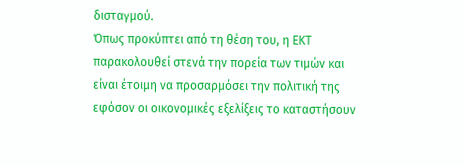δισταγμού.
Όπως προκύπτει από τη θέση του, η ΕΚΤ παρακολουθεί στενά την πορεία των τιμών και είναι έτοιμη να προσαρμόσει την πολιτική της εφόσον οι οικονομικές εξελίξεις το καταστήσουν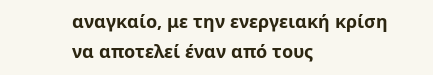αναγκαίο, με την ενεργειακή κρίση να αποτελεί έναν από τους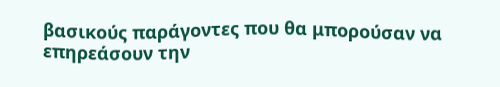βασικούς παράγοντες που θα μπορούσαν να επηρεάσουν την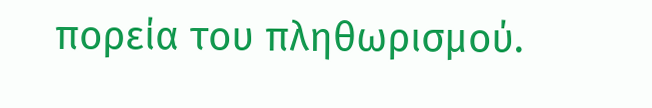πορεία του πληθωρισμού.